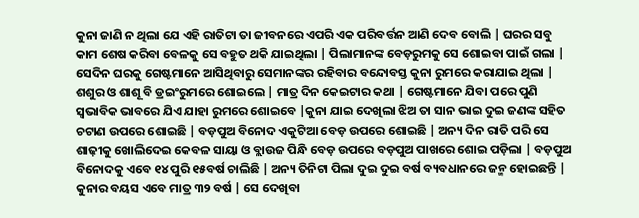କୁନା ଜାଣି ନ ଥିଲା ଯେ ଏହି ରାତିଟା ତା ଜୀବନରେ ଏପରି ଏକ ପରିବର୍ତ୍ତନ ଆଣି ଦେବ ବୋଲି | ଘରର ସବୁ କାମ ଶେଷ କରିବା ବେଳକୁ ସେ ବହୁତ ଥକି ଯାଇଥିଲା | ପିଲାମାନଙ୍କ ବେଡ଼ରୁମକୁ ସେ ଶୋଇବା ପାଇଁ ଗଲା | ସେଦିନ ଘରକୁ ଗେଷ୍ଟମାନେ ଆସିଥିବାରୁ ସେମାନଙ୍କର ରହିବାର ବନ୍ଦୋବସ୍ତ କୁନା ରୁମରେ କରାଯାଇ ଥିଲା | ଶଶୁର ଓ ଶାଶୂ ବି ଡ୍ରଇଂରୁମରେ ଶୋଇଲେ | ମାତ୍ର ଦିନ କେଇଟାର କଥା | ଗେଷ୍ଟମାନେ ଯିବା ପରେ ପୁଣି ସ୍ବଭାବିକ ଭାବରେ ଯିଏ ଯାହା ରୁମରେ ଶୋଇବେ |କୁନା ଯାଇ ଦେଖିଲା ଝିଅ ତା ସାନ ଭାଇ ଦୁଇ ଜଣଙ୍କ ସହିତ ଚଟାଣ ଉପରେ ଶୋଇଛି | ବଡ଼ପୁଅ ବିନୋଦ ଏକୁଟିଆ ବେଡ଼ ଉପରେ ଶୋଇଛି | ଅନ୍ୟ ଦିନ ରାତି ପରି ସେ ଶାଢ଼ୀକୁ ଖୋଲିଦେଇ କେବଳ ସାୟା ଓ ବ୍ଲାଉଜ ପିନ୍ଧି ବେଡ଼ ଉପରେ ବଡ଼ପୁଅ ପାଖରେ ଶୋଇ ପଡ଼ିଲା | ବଡ଼ପୁଅ ବିନୋଦକୁ ଏବେ ୧୪ ପୁରି ୧୫ବର୍ଷ ଚାଲିଛି | ଅନ୍ୟ ତିନିଟା ପିଲା ଦୁଇ ଦୁଇ ବର୍ଷ ବ୍ୟବଧାନରେ ଜନ୍ମ ହୋଇଛନ୍ତି | କୁନାର ବୟସ ଏବେ ମାତ୍ର ୩୨ ବର୍ଷ | ସେ ଦେଖିବା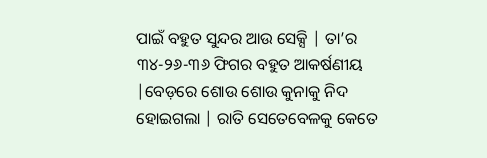ପାଇଁ ବହୁତ ସୁନ୍ଦର ଆଉ ସେକ୍ସି | ତା’ର ୩୪-୨୬-୩୬ ଫିଗର ବହୁତ ଆକର୍ଷଣୀୟ |ବେଡ଼ରେ ଶୋଉ ଶୋଉ କୁନାକୁ ନିଦ ହୋଇଗଲା | ରାତି ସେତେବେଳକୁ କେତେ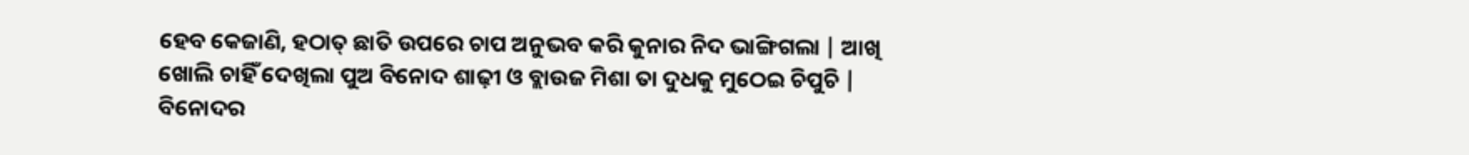ହେବ କେଜାଣି, ହଠାତ୍ ଛାତି ଉପରେ ଚାପ ଅନୁଭବ କରି କୁନାର ନିଦ ଭାଙ୍ଗିଗଲା | ଆଖି ଖୋଲି ଚାହିଁ ଦେଖିଲା ପୁଅ ବିନୋଦ ଶାଢ଼ୀ ଓ ବ୍ଲାଉଜ ମିଶା ତା ଦୁଧକୁ ମୁଠେଇ ଚିପୁଚି | ବିନୋଦର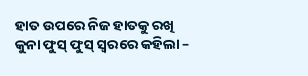ହାତ ଉପରେ ନିଜ ହାତକୁ ରଖି କୁନା ଫୁସ୍ ଫୁସ୍ ସ୍ବରରେ କହିଲା –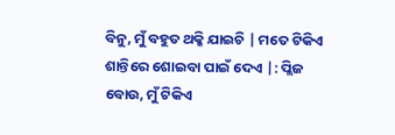ବିନୁ, ମୁଁ ବହୁତ ଥକ୍କି ଯାଇଚି | ମତେ ଟିକିଏ ଶାନ୍ତିରେ ଶୋଇବା ପାଇଁ ଦେଏ |: ପ୍ଲିଜ ବୋଉ, ମୁଁ ଟିକିଏ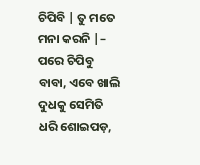ଚିପିବି | ତୁ ମତେ ମନା କରନି |– ପରେ ଚିପିବୁ ବାବା, ଏବେ ଖାଲି ଦୁଧକୁ ସେମିତି ଧରି ଶୋଇପଡ଼,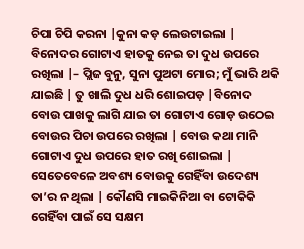ଚିପା ଚିପି କରନା |କୁନା କଡ଼ ଲେଉଟାଇଲା | ବିନୋଦର ଗୋଟାଏ ହାତକୁ ନେଇ ତା ଦୁଧ ଉପରେ ରଖିଲା |– ପ୍ଲିଜ ବୁନୁ, ସୁନା ପୁଅଟା ମୋର; ମୁଁ ଭାରି ଥକି ଯାଇଛି | ତୁ ଖାଲି ଦୁଧ ଧରି ଶୋଇପଡ଼ |ବିନୋଦ ବୋଉ ପାଖକୁ ଲାଗି ଯାଇ ତା ଗୋଟାଏ ଗୋଡ଼ ଉଠେଇ ବୋଉର ପିଚା ଉପରେ ରଖିଲା | ବୋଉ କଥା ମାନି ଗୋଟାଏ ଦୁଧ ଉପରେ ହାତ ରଖି ଶୋଇଲା | ସେତେବେଳେ ଅବଶ୍ୟ ବୋଉକୁ ଗେହିଁବା ଉଦେଶ୍ୟ ତା’ର ନ ଥିଲା | କୌଣସି ମାଇକିନିଆ ବା ଟୋକିକି ଗେହିଁବା ପାଇଁ ସେ ସକ୍ଷମ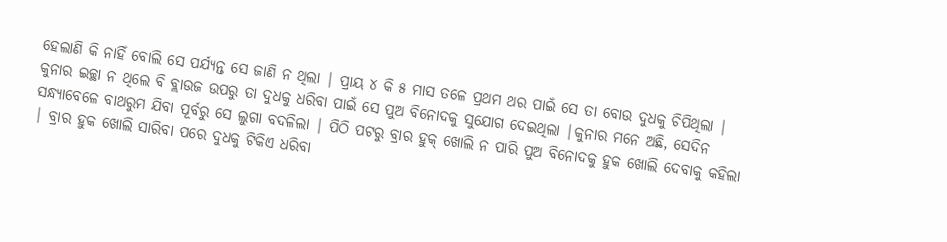ହେଲାଣି କି ନାହିଁ ବୋଲି ସେ ପର୍ଯ୍ୟନ୍ତ ସେ ଜାଣି ନ ଥିଲା | ପ୍ରାୟ ୪ କି ୫ ମାସ ତଳେ ପ୍ରଥମ ଥର ପାଇଁ ସେ ତା ବୋଉ ଦୁଧକୁ ଚିପିଥିଲା | କୁନାର ଇଚ୍ଛା ନ ଥିଲେ ବି ବ୍ଲାଉଜ ଉପରୁ ତା ଦୁଧକୁ ଧରିବା ପାଇଁ ସେ ପୁଅ ବିନୋଦକୁ ସୁଯୋଗ ଦେଇଥିଲା |କୁନାର ମନେ ଅଛି, ସେଦିନ ସନ୍ଧ୍ୟାବେଳେ ବାଥରୁମ ଯିବା ପୂର୍ବରୁ ସେ ଲୁଗା ବଦଳିଲା | ପିଠି ପଟରୁ ବ୍ରାର ହୁକ୍ ଖୋଲି ନ ପାରି ପୁଅ ବିନୋଦକୁ ହୁକ ଖୋଲି ଦେବାକୁ କହିଲା | ବ୍ରାର ହୁକ ଖୋଲି ସାରିବା ପରେ ଦୁଧକୁ ଟିକିଏ ଧରିବା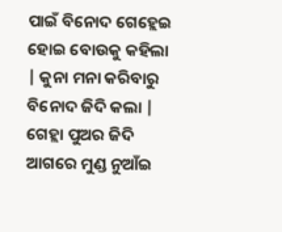ପାଇଁ ବିନୋଦ ଗେହ୍ଲେଇ ହୋଇ ବୋଉକୁ କହିଲା | କୁନା ମନା କରିବାରୁ ବିନୋଦ ଜିଦି କଲା | ଗେହ୍ଲା ପୁଅର ଜିଦି ଆଗରେ ମୁଣ୍ଡ ନୁଆଁଇ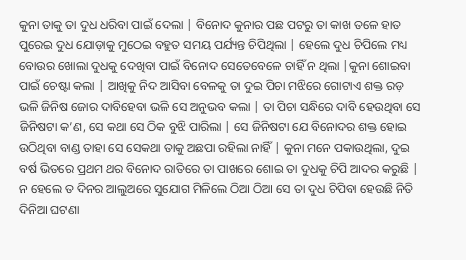କୁନା ତାକୁ ତା ଦୁଧ ଧରିବା ପାଇଁ ଦେଲା | ବିନୋଦ କୁନାର ପଛ ପଟରୁ ତା କାଖ ତଳେ ହାତ ପୁରେଇ ଦୁଧ ଯୋଡ଼ାକୁ ମୁଠେଇ ବହୁତ ସମୟ ପର୍ଯ୍ୟନ୍ତ ଚିପିଥିଲା | ହେଲେ ଦୁଧ ଚିପିଲେ ମଧ୍ୟ ବୋଉର ଖୋଲା ଦୁଧକୁ ଦେଖିବା ପାଇଁ ବିନୋଦ ସେତେବେଳେ ଚାହିଁ ନ ଥିଲା |କୁନା ଶୋଇବା ପାଇଁ ଚେଷ୍ଟା କଲା | ଆଖିକୁ ନିଦ ଆସିବା ବେଳକୁ ତା ଦୁଇ ପିଚା ମଝିରେ ଗୋଟାଏ ଶକ୍ତ ରଡ଼ ଭଳି ଜିନିଷ ଜୋର ଦାବିହେବା ଭଳି ସେ ଅନୁଭବ କଲା | ତା ପିଚା ସନ୍ଧିରେ ଦାବି ହେଉଥିବା ସେ ଜିନିଷଟା କ’ଣ, ସେ କଥା ସେ ଠିକ ବୁଝି ପାରିଲା | ସେ ଜିନିଷଟା ଯେ ବିନୋଦର ଶକ୍ତ ହୋଇ ଉଠିଥିବା ବାଣ୍ଡ ତାହା ସେ ସେକଥା ତାକୁ ଅଛପା ରହିଲା ନାହିଁ | କୁନା ମନେ ପକାଉଥିଲା, ଦୁଇ ବର୍ଷ ଭିତରେ ପ୍ରଥମ ଥର ବିନୋଦ ରାତିରେ ତା ପାଖରେ ଶୋଇ ତା ଦୁଧକୁ ଚିପି ଆଦର କରୁଛି | ନ ହେଲେ ତ ଦିନର ଆଲୁଅରେ ସୁଯୋଗ ମିଳିଲେ ଠିଆ ଠିଆ ସେ ତା ଦୁଧ ଚିପିବା ହେଉଛି ନିତି ଦିନିଆ ଘଟଣା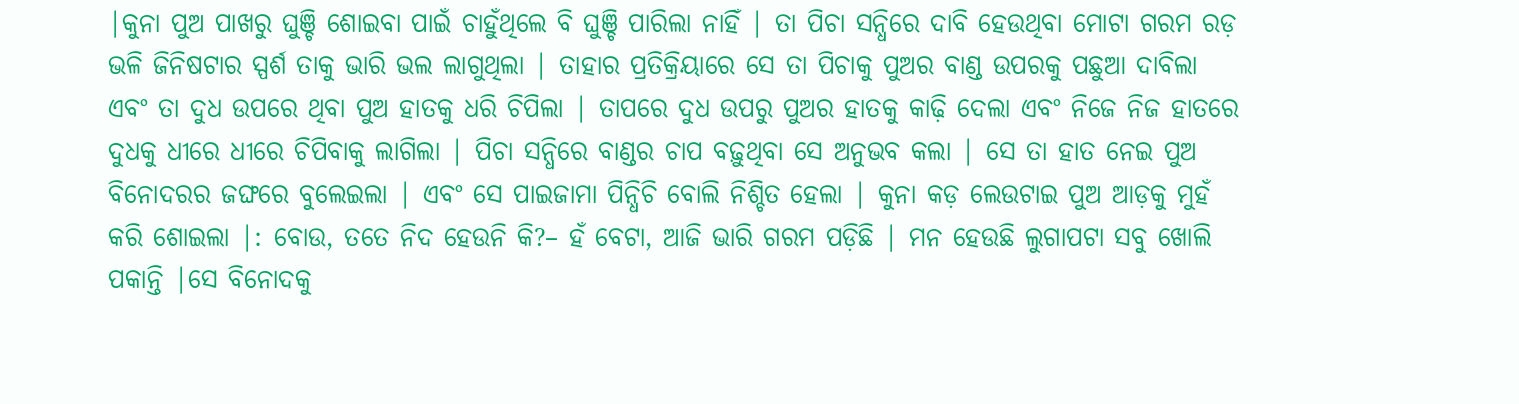|କୁନା ପୁଅ ପାଖରୁ ଘୁଞ୍ଚି ଶୋଇବା ପାଇଁ ଚାହୁଁଥିଲେ ବି ଘୁଞ୍ଚି ପାରିଲା ନାହିଁ | ତା ପିଚା ସନ୍ଧିରେ ଦାବି ହେଉଥିବା ମୋଟା ଗରମ ରଡ଼ ଭଳି ଜିନିଷଟାର ସ୍ପର୍ଶ ତାକୁ ଭାରି ଭଲ ଲାଗୁଥିଲା | ତାହାର ପ୍ରତିକ୍ରିୟାରେ ସେ ତା ପିଚାକୁ ପୁଅର ବାଣ୍ଡ ଉପରକୁ ପଛୁଆ ଦାବିଲା ଏବଂ ତା ଦୁଧ ଉପରେ ଥିବା ପୁଅ ହାତକୁ ଧରି ଚିପିଲା | ତାପରେ ଦୁଧ ଉପରୁ ପୁଅର ହାତକୁ କାଢ଼ି ଦେଲା ଏବଂ ନିଜେ ନିଜ ହାତରେ ଦୁଧକୁ ଧୀରେ ଧୀରେ ଚିପିବାକୁ ଲାଗିଲା | ପିଚା ସନ୍ଧିରେ ବାଣ୍ଡର ଚାପ ବଢ଼ୁଥିବା ସେ ଅନୁଭବ କଲା | ସେ ତା ହାତ ନେଇ ପୁଅ ବିନୋଦରର ଜଙ୍ଘରେ ବୁଲେଇଲା | ଏବଂ ସେ ପାଇଜାମା ପିନ୍ଧିଚି ବୋଲି ନିଶ୍ଚିତ ହେଲା | କୁନା କଡ଼ ଲେଉଟାଇ ପୁଅ ଆଡ଼କୁ ମୁହଁ କରି ଶୋଇଲା |: ବୋଉ, ତତେ ନିଦ ହେଉନି କି?– ହଁ ବେଟା, ଆଜି ଭାରି ଗରମ ପଡ଼ିଛି | ମନ ହେଉଛି ଲୁଗାପଟା ସବୁ ଖୋଲି ପକାନ୍ତି |ସେ ବିନୋଦକୁ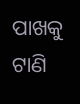ପାଖକୁ ଟାଣି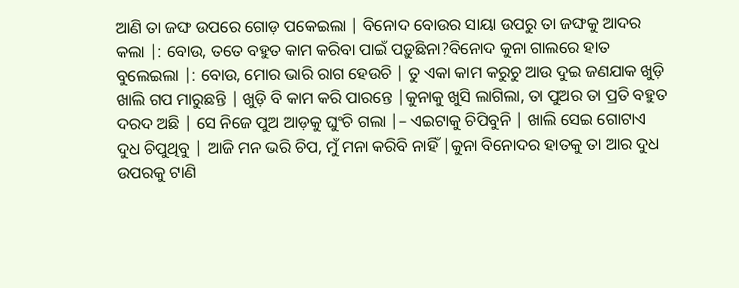ଆଣି ତା ଜଙ୍ଘ ଉପରେ ଗୋଡ଼ ପକେଇଲା | ବିନୋଦ ବୋଉର ସାୟା ଉପରୁ ତା ଜଙ୍ଘକୁ ଆଦର କଲା |: ବୋଉ, ତତେ ବହୁତ କାମ କରିବା ପାଇଁ ପଡ଼ୁଛିନା?ବିନୋଦ କୁନା ଗାଲରେ ହାତ ବୁଲେଇଲା |: ବୋଉ, ମୋର ଭାରି ରାଗ ହେଉଚି | ତୁ ଏକା କାମ କରୁଚୁ ଆଉ ଦୁଇ ଜଣଯାକ ଖୁଡ଼ି ଖାଲି ଗପ ମାରୁଛନ୍ତି | ଖୁଡ଼ି ବି କାମ କରି ପାରନ୍ତେ |କୁନାକୁ ଖୁସି ଲାଗିଲା, ତା ପୁଅର ତା ପ୍ରତି ବହୁତ ଦରଦ ଅଛି | ସେ ନିଜେ ପୁଅ ଆଡ଼କୁ ଘୁଂଚି ଗଲା |– ଏଇଟାକୁ ଚିପିବୁନି | ଖାଲି ସେଇ ଗୋଟାଏ ଦୁଧ ଚିପୁଥିବୁ | ଆଜି ମନ ଭରି ଚିପ, ମୁଁ ମନା କରିବି ନାହିଁ |କୁନା ବିନୋଦର ହାତକୁ ତା ଆର ଦୁଧ ଉପରକୁ ଟାଣି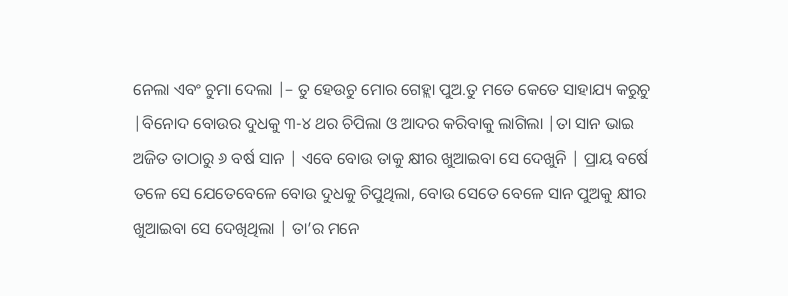ନେଲା ଏବଂ ଚୁମା ଦେଲା |– ତୁ ହେଉଚୁ ମୋର ଗେହ୍ଲା ପୁଅ.ତୁ ମତେ କେତେ ସାହାଯ୍ୟ କରୁଚୁ |ବିନୋଦ ବୋଉର ଦୁଧକୁ ୩-୪ ଥର ଚିପିଲା ଓ ଆଦର କରିବାକୁ ଲାଗିଲା |ତା ସାନ ଭାଇ ଅଜିତ ତାଠାରୁ ୬ ବର୍ଷ ସାନ | ଏବେ ବୋଉ ତାକୁ କ୍ଷୀର ଖୁଆଇବା ସେ ଦେଖୁନି | ପ୍ରାୟ ବର୍ଷେ ତଳେ ସେ ଯେତେବେଳେ ବୋଉ ଦୁଧକୁ ଚିପୁଥିଲା, ବୋଉ ସେତେ ବେଳେ ସାନ ପୁଅକୁ କ୍ଷୀର ଖୁଆଇବା ସେ ଦେଖିଥିଲା | ତା’ର ମନେ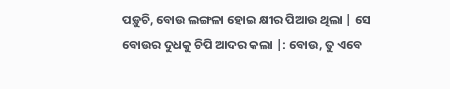ପଡ଼ୁଚି, ବୋଉ ଲଙ୍ଗଳା ହୋଇ କ୍ଷୀର ପିଆଉ ଥିଲା | ସେ ବୋଉର ଦୁଧକୁ ଚିପି ଆଦର କଲା |: ବୋଉ, ତୁ ଏବେ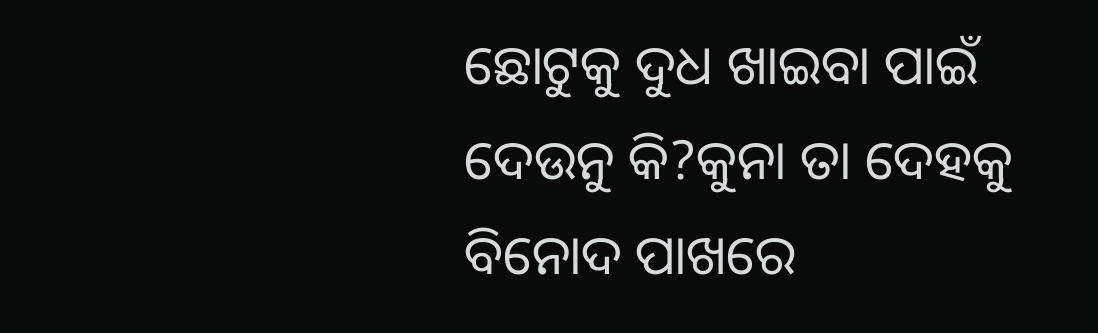ଛୋଟୁକୁ ଦୁଧ ଖାଇବା ପାଇଁ ଦେଉନୁ କି?କୁନା ତା ଦେହକୁ ବିନୋଦ ପାଖରେ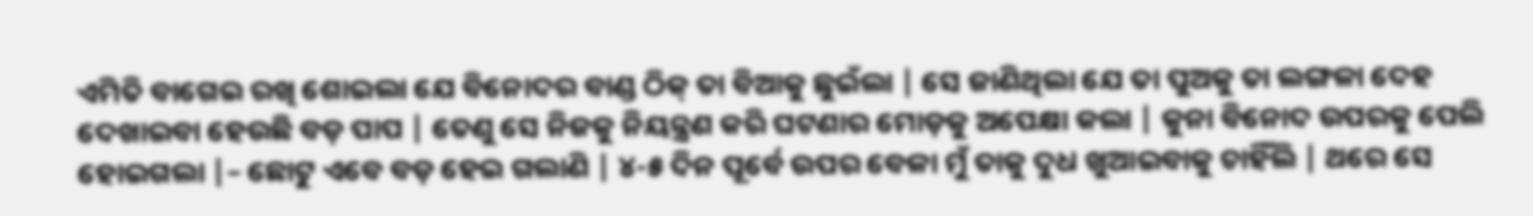ଏମିତି ବାଗେଇ ରଖି ଶୋଇଲା ଯେ ବିନୋଦର ବାଣ୍ଡ ଠିକ୍ ତା ବିଆକୁ ଛୁଇଁଲା | ସେ ଜାଣିଥିଲା ଯେ ତା ପୁଅକୁ ତା ଲଙ୍ଗଳା ଦେହ ଦେଖାଇବା ହେଉଛି ବଡ଼ ପାପ | ତେଣୁ ସେ ନିଜକୁ ନିୟନ୍ତ୍ରଣ କରି ଘଟଣାର ମୋଡ଼କୁ ଅପେକ୍ଷା କଲା | କୁନା ବିନୋଦ ଉପରକୁ ପେଲି ହୋଇଗଲା |– ଛୋଟୁ ଏବେ ବଡ଼ ହେଇ ଗଲାଣି | ୪-୫ ଦିନ ପୂର୍ବେ ଉପର ବେଳା ମୁଁ ତାକୁ ଦୁଧ ଖୁଆଇବାକୁ ଚାହିଁଲି | ଥରେ ସେ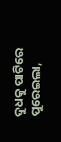ଦୁଧକୁ ପାଟିରେ ପୁରେଇଲା,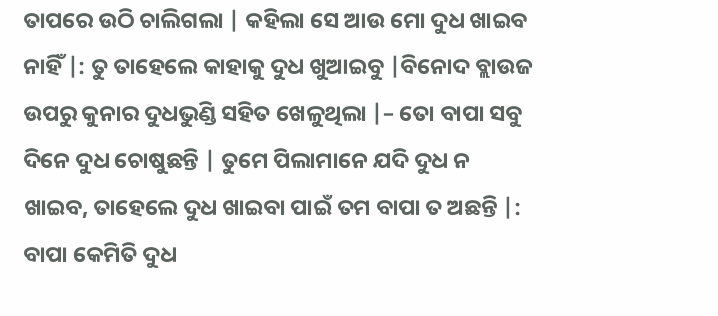ତାପରେ ଉଠି ଚାଲିଗଲା | କହିଲା ସେ ଆଉ ମୋ ଦୁଧ ଖାଇବ ନାହିଁ |: ତୁ ତାହେଲେ କାହାକୁ ଦୁଧ ଖୁଆଇବୁ |ବିନୋଦ ବ୍ଲାଉଜ ଉପରୁ କୁନାର ଦୁଧଭୁଣ୍ଡି ସହିତ ଖେଳୁଥିଲା |– ତୋ ବାପା ସବୁ ଦିନେ ଦୁଧ ଚୋଷୁଛନ୍ତି | ତୁମେ ପିଲାମାନେ ଯଦି ଦୁଧ ନ ଖାଇବ, ତାହେଲେ ଦୁଧ ଖାଇବା ପାଇଁ ତମ ବାପା ତ ଅଛନ୍ତି |: ବାପା କେମିତି ଦୁଧ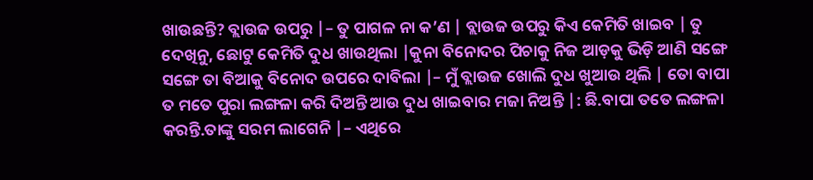ଖାଉଛନ୍ତି? ବ୍ଲାଉଜ ଉପରୁ |– ତୁ ପାଗଳ ନା କ’ଣ | ବ୍ଲାଉଜ ଉପରୁ କିଏ କେମିତି ଖାଇବ | ତୁ ଦେଖିନୁ, ଛୋଟୁ କେମିତି ଦୁଧ ଖାଉଥିଲା |କୁନା ବିନୋଦର ପିଚାକୁ ନିଜ ଆଡ଼କୁ ଭିଡ଼ି ଆଣି ସଙ୍ଗେ ସଙ୍ଗେ ତା ବିଆକୁ ବିନୋଦ ଉପରେ ଦାବିଲା |– ମୁଁ ବ୍ଲାଉଜ ଖୋଲି ଦୁଧ ଖୁଆଉ ଥିଲି | ତୋ ବାପା ତ ମତେ ପୁରା ଲଙ୍ଗଳା କରି ଦିଅନ୍ତି ଆଉ ଦୁଧ ଖାଇବାର ମଜା ନିଅନ୍ତି |: ଛି.ବାପା ତତେ ଲଙ୍ଗଳା କରନ୍ତି.ତାଙ୍କୁ ସରମ ଲାଗେନି |– ଏଥିରେ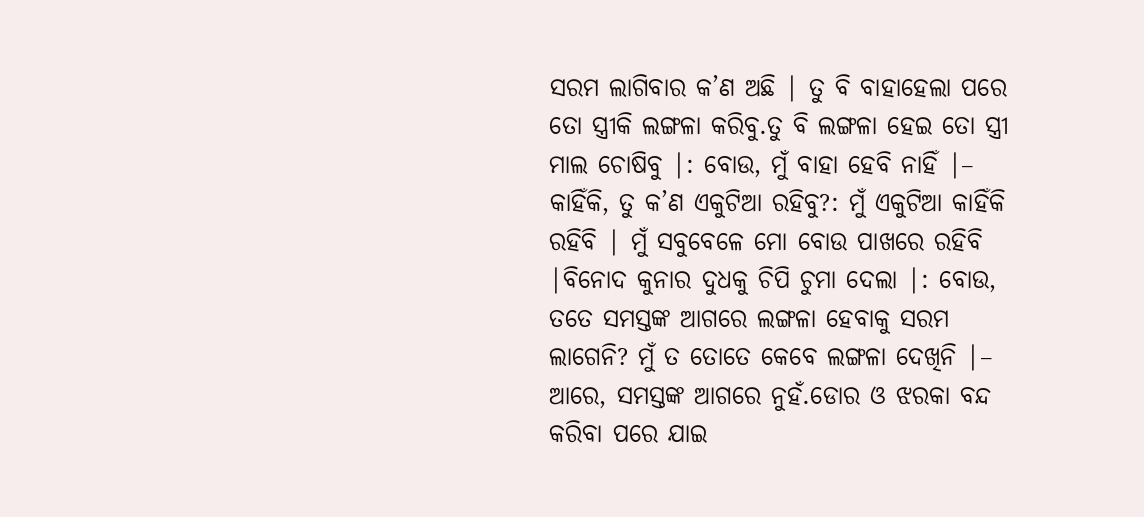ସରମ ଲାଗିବାର କ’ଣ ଅଛି | ତୁ ବି ବାହାହେଲା ପରେ ତୋ ସ୍ତ୍ରୀକି ଲଙ୍ଗଳା କରିବୁ.ତୁ ବି ଲଙ୍ଗଳା ହେଇ ତୋ ସ୍ତ୍ରୀ ମାଲ ଚୋଷିବୁ |: ବୋଉ, ମୁଁ ବାହା ହେବି ନାହିଁ |– କାହିଁକି, ତୁ କ’ଣ ଏକୁଟିଆ ରହିବୁ?: ମୁଁ ଏକୁଟିଆ କାହିଁକି ରହିବି | ମୁଁ ସବୁବେଳେ ମୋ ବୋଉ ପାଖରେ ରହିବି |ବିନୋଦ କୁନାର ଦୁଧକୁ ଚିପି ଚୁମା ଦେଲା |: ବୋଉ, ତତେ ସମସ୍ତଙ୍କ ଆଗରେ ଲଙ୍ଗଳା ହେବାକୁ ସରମ ଲାଗେନି? ମୁଁ ତ ତୋତେ କେବେ ଲଙ୍ଗଳା ଦେଖିନି |– ଆରେ, ସମସ୍ତଙ୍କ ଆଗରେ ନୁହଁ.ଡୋର ଓ ଝରକା ବନ୍ଦ କରିବା ପରେ ଯାଇ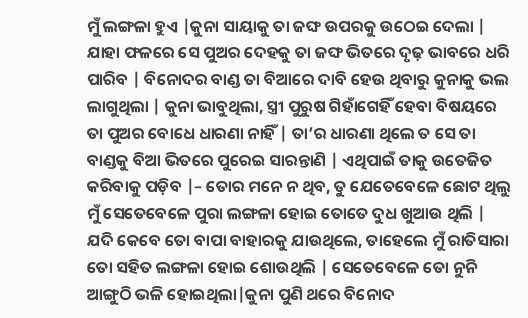ମୁଁ ଲଙ୍ଗଳା ହୁଏ |କୁନା ସାୟାକୁ ତା ଜଙ୍ଘ ଉପରକୁ ଉଠେଇ ଦେଲା | ଯାହା ଫଳରେ ସେ ପୁଅର ଦେହକୁ ତା ଜଙ୍ଘ ଭିତରେ ଦୃଢ଼ ଭାବରେ ଧରି ପାରିବ | ବିନୋଦର ବାଣ୍ଡ ତା ବିଆରେ ଦାବି ହେଉ ଥିବାରୁ କୁନାକୁ ଭଲ ଲାଗୁଥିଲା | କୁନା ଭାବୁଥିଲା, ସ୍ତ୍ରୀ ପୁରୁଷ ଗିହାଁଗେହିଁ ହେବା ବିଷୟରେ ତା ପୁଅର ବୋଧେ ଧାରଣା ନାହିଁ | ତା’ର ଧାରଣା ଥିଲେ ତ ସେ ତା ବାଣ୍ଡକୁ ବିଆ ଭିତରେ ପୁରେଇ ସାରନ୍ତାଣି | ଏଥିପାଇଁ ତାକୁ ଉତେଜିତ କରିବାକୁ ପଡ଼ିବ |– ତୋର ମନେ ନ ଥିବ, ତୁ ଯେତେବେଳେ ଛୋଟ ଥିଲୁ ମୁଁ ସେତେବେଳେ ପୁରା ଲଙ୍ଗଳା ହୋଇ ତୋତେ ଦୁଧ ଖୁଆଉ ଥିଲି | ଯଦି କେବେ ତୋ ବାପା ବାହାରକୁ ଯାଉଥିଲେ, ତାହେଲେ ମୁଁ ରାତିସାରା ତୋ ସହିତ ଲଙ୍ଗଳା ହୋଇ ଶୋଉଥିଲି | ସେତେବେଳେ ତୋ ନୁନି ଆଙ୍ଗୁଠି ଭଳି ହୋଇଥିଲା|କୁନା ପୁଣି ଥରେ ବିନୋଦ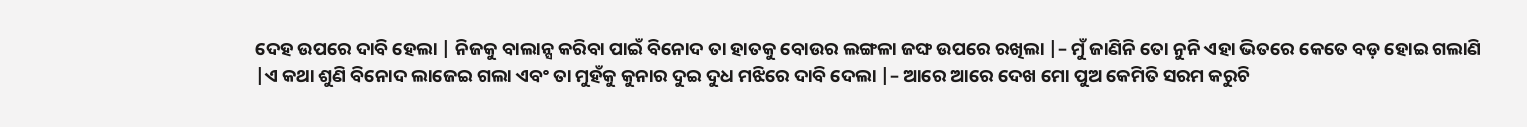ଦେହ ଉପରେ ଦାବି ହେଲା | ନିଜକୁ ବାଲାନ୍ସ କରିବା ପାଇଁ ବିନୋଦ ତା ହାତକୁ ବୋଉର ଲଙ୍ଗଳା ଜଙ୍ଘ ଉପରେ ରଖିଲା |– ମୁଁ ଜାଣିନି ତୋ ନୁନି ଏହା ଭିତରେ କେତେ ବଡ଼ ହୋଇ ଗଲାଣି |ଏ କଥା ଶୁଣି ବିନୋଦ ଲାଜେଇ ଗଲା ଏବଂ ତା ମୁହଁକୁ କୁନାର ଦୁଇ ଦୁଧ ମଝିରେ ଦାବି ଦେଲା |– ଆରେ ଆରେ ଦେଖ ମୋ ପୁଅ କେମିତି ସରମ କରୁଚି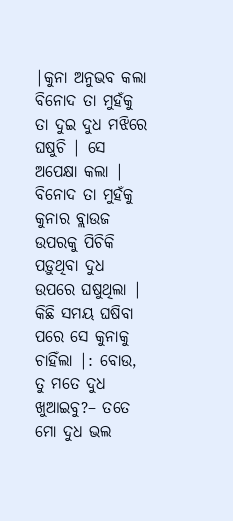|କୁନା ଅନୁଭବ କଲା ବିନୋଦ ତା ମୁହଁକୁ ତା ଦୁଇ ଦୁଧ ମଝିରେ ଘଷୁଚି | ସେ ଅପେକ୍ଷା କଲା | ବିନୋଦ ତା ମୁହଁକୁ କୁନାର ବ୍ଲାଉଜ ଉପରକୁ ପିଚିକି ପଡ଼ୁଥିବା ଦୁଧ ଉପରେ ଘଷୁଥିଲା | କିଛି ସମୟ ଘଷିବା ପରେ ସେ କୁନାକୁ ଚାହିଁଲା |: ବୋଉ, ତୁ ମତେ ଦୁଧ ଖୁଆଇବୁ?– ତତେ ମୋ ଦୁଧ ଭଲ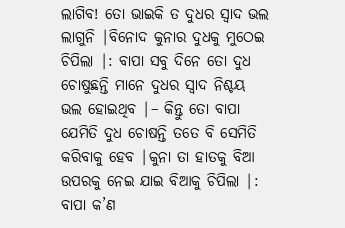ଲାଗିବ! ତୋ ଭାଇକି ତ ଦୁଧର ସ୍ବାଦ ଭଲ ଲାଗୁନି |ବିନୋଦ କୁନାର ଦୁଧକୁ ମୁଠେଇ ଚିପିଲା |: ବାପା ସବୁ ଦିନେ ତୋ ଦୁଧ ଚୋଷୁଛନ୍ତି ମାନେ ଦୁଧର ସ୍ବାଦ ନିଶ୍ଚୟ ଭଲ ହୋଇଥିବ |– କିନ୍ତୁ ତୋ ବାପା ଯେମିତି ଦୁଧ ଚୋଷନ୍ତି ତତେ ବି ସେମିତି କରିବାକୁ ହେବ |କୁନା ତା ହାତକୁ ବିଆ ଉପରକୁ ନେଇ ଯାଇ ବିଆକୁ ଚିପିଲା |: ବାପା କ’ଣ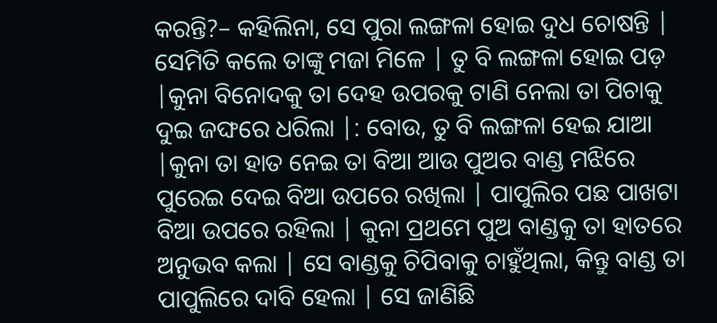କରନ୍ତି?– କହିଲିନା, ସେ ପୁରା ଲଙ୍ଗଳା ହୋଇ ଦୁଧ ଚୋଷନ୍ତି | ସେମିତି କଲେ ତାଙ୍କୁ ମଜା ମିଳେ | ତୁ ବି ଲଙ୍ଗଳା ହୋଇ ପଡ଼ |କୁନା ବିନୋଦକୁ ତା ଦେହ ଉପରକୁ ଟାଣି ନେଲା ତା ପିଚାକୁ ଦୁଇ ଜଙ୍ଘରେ ଧରିଲା |: ବୋଉ, ତୁ ବି ଲଙ୍ଗଳା ହେଇ ଯାଆ |କୁନା ତା ହାତ ନେଇ ତା ବିଆ ଆଉ ପୁଅର ବାଣ୍ଡ ମଝିରେ ପୁରେଇ ଦେଇ ବିଆ ଉପରେ ରଖିଲା | ପାପୁଲିର ପଛ ପାଖଟା ବିଆ ଉପରେ ରହିଲା | କୁନା ପ୍ରଥମେ ପୁଅ ବାଣ୍ଡକୁ ତା ହାତରେ ଅନୁଭବ କଲା | ସେ ବାଣ୍ଡକୁ ଚିପିବାକୁ ଚାହୁଁଥିଲା, କିନ୍ତୁ ବାଣ୍ଡ ତା ପାପୁଲିରେ ଦାବି ହେଲା | ସେ ଜାଣିଛି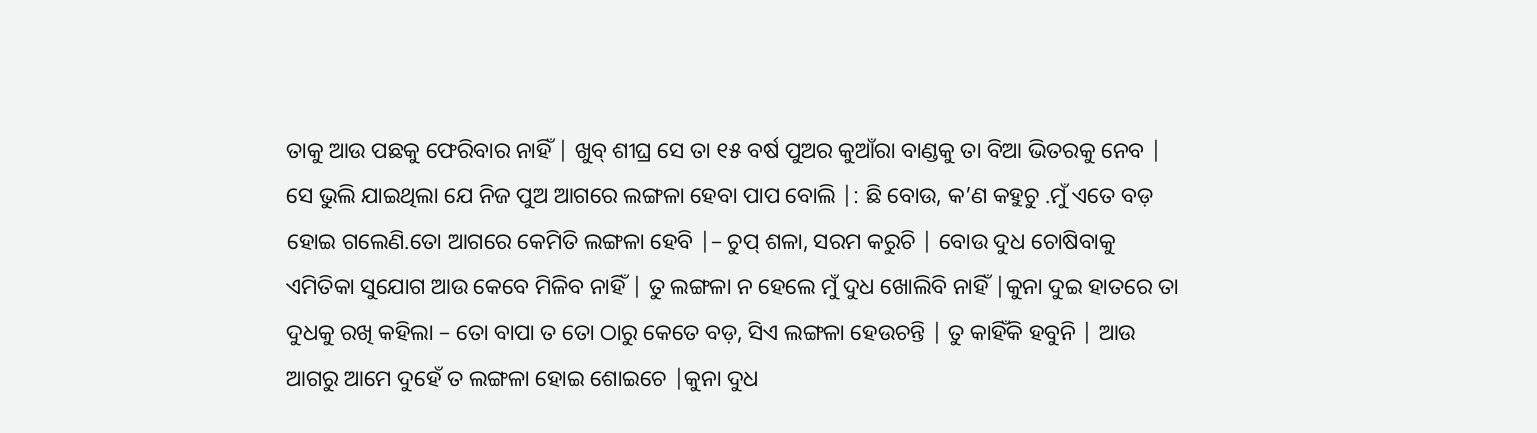ତାକୁ ଆଉ ପଛକୁ ଫେରିବାର ନାହିଁ | ଖୁବ୍ ଶୀଘ୍ର ସେ ତା ୧୫ ବର୍ଷ ପୁଅର କୁଆଁରା ବାଣ୍ଡକୁ ତା ବିଆ ଭିତରକୁ ନେବ | ସେ ଭୁଲି ଯାଇଥିଲା ଯେ ନିଜ ପୁଅ ଆଗରେ ଲଙ୍ଗଳା ହେବା ପାପ ବୋଲି |: ଛି ବୋଉ, କ’ଣ କହୁଚୁ .ମୁଁ ଏତେ ବଡ଼ ହୋଇ ଗଲେଣି.ତୋ ଆଗରେ କେମିତି ଲଙ୍ଗଳା ହେବି |– ଚୁପ୍ ଶଳା, ସରମ କରୁଚି | ବୋଉ ଦୁଧ ଚୋଷିବାକୁ ଏମିତିକା ସୁଯୋଗ ଆଉ କେବେ ମିଳିବ ନାହିଁ | ତୁ ଲଙ୍ଗଳା ନ ହେଲେ ମୁଁ ଦୁଧ ଖୋଲିବି ନାହିଁ |କୁନା ଦୁଇ ହାତରେ ତା ଦୁଧକୁ ରଖି କହିଲା – ତୋ ବାପା ତ ତୋ ଠାରୁ କେତେ ବଡ଼, ସିଏ ଲଙ୍ଗଳା ହେଉଚନ୍ତି | ତୁ କାହିଁକି ହବୁନି | ଆଉ ଆଗରୁ ଆମେ ଦୁହେଁ ତ ଲଙ୍ଗଳା ହୋଇ ଶୋଇଚେ |କୁନା ଦୁଧ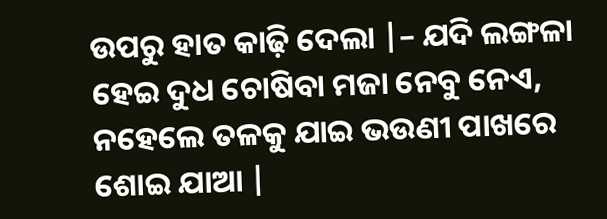ଉପରୁ ହାତ କାଢ଼ି ଦେଲା |– ଯଦି ଲଙ୍ଗଳା ହେଇ ଦୁଧ ଚୋଷିବା ମଜା ନେବୁ ନେଏ, ନହେଲେ ତଳକୁ ଯାଇ ଭଉଣୀ ପାଖରେ ଶୋଇ ଯାଆ |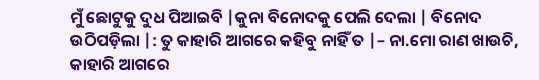ମୁଁ ଛୋଟୁକୁ ଦୁଧ ପିଆଇବି |କୁନା ବିନୋଦକୁ ପେଲି ଦେଲା | ବିନୋଦ ଉଠିପଡ଼ିଲା |: ତୁ କାହାରି ଆଗରେ କହିବୁ ନାହିଁ ତ |– ନା.ମୋ ରାଣ ଖାଉଚି, କାହାରି ଆଗରେ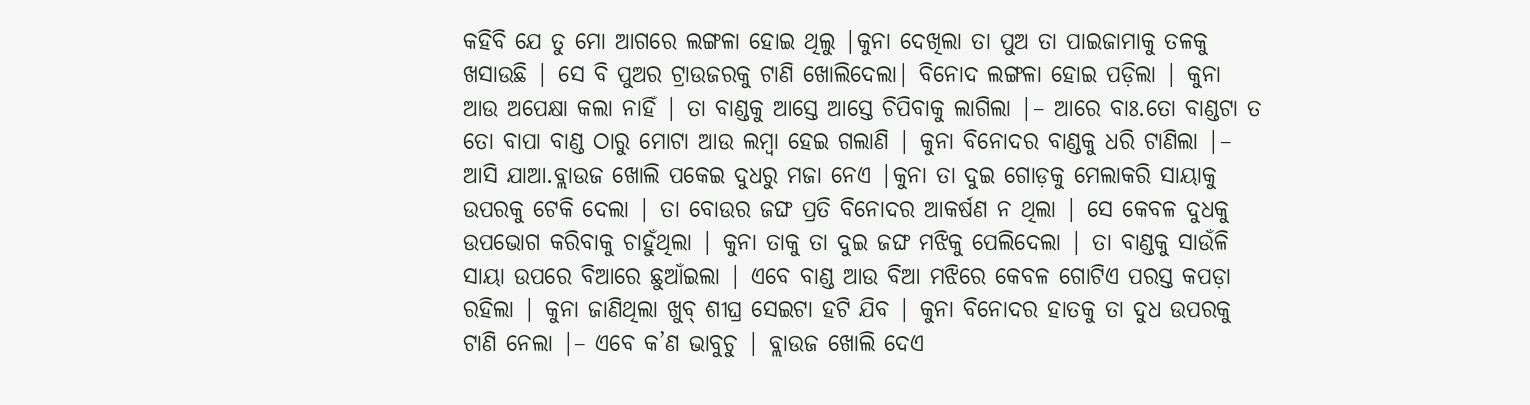କହିବି ଯେ ତୁ ମୋ ଆଗରେ ଲଙ୍ଗଳା ହୋଇ ଥିଲୁ |କୁନା ଦେଖିଲା ତା ପୁଅ ତା ପାଇଜାମାକୁ ତଳକୁ ଖସାଉଛି | ସେ ବି ପୁଅର ଟ୍ରାଉଜରକୁ ଟାଣି ଖୋଲିଦେଲା| ବିନୋଦ ଲଙ୍ଗଳା ହୋଇ ପଡ଼ିଲା | କୁନା ଆଉ ଅପେକ୍ଷା କଲା ନାହିଁ | ତା ବାଣ୍ଡକୁ ଆସ୍ତେ ଆସ୍ତେ ଚିପିବାକୁ ଲାଗିଲା |– ଆରେ ବାଃ.ତୋ ବାଣ୍ଡଟା ତ ତୋ ବାପା ବାଣ୍ଡ ଠାରୁ ମୋଟା ଆଉ ଲମ୍ବା ହେଇ ଗଲାଣି | କୁନା ବିନୋଦର ବାଣ୍ଡକୁ ଧରି ଟାଣିଲା |– ଆସି ଯାଆ.ବ୍ଲାଉଜ ଖୋଲି ପକେଇ ଦୁଧରୁ ମଜା ନେଏ |କୁନା ତା ଦୁଇ ଗୋଡ଼କୁ ମେଲାକରି ସାୟାକୁ ଉପରକୁ ଟେକି ଦେଲା | ତା ବୋଉର ଜଙ୍ଘ ପ୍ରତି ବିନୋଦର ଆକର୍ଷଣ ନ ଥିଲା | ସେ କେବଳ ଦୁଧକୁ ଉପଭୋଗ କରିବାକୁ ଚାହୁଁଥିଲା | କୁନା ତାକୁ ତା ଦୁଇ ଜଙ୍ଘ ମଝିକୁ ପେଲିଦେଲା | ତା ବାଣ୍ଡକୁ ସାଉଁଳି ସାୟା ଉପରେ ବିଆରେ ଛୁଆଁଇଲା | ଏବେ ବାଣ୍ଡ ଆଉ ବିଆ ମଝିରେ କେବଳ ଗୋଟିଏ ପରସ୍ତ କପଡ଼ା ରହିଲା | କୁନା ଜାଣିଥିଲା ଖୁବ୍ ଶୀଘ୍ର ସେଇଟା ହଟି ଯିବ | କୁନା ବିନୋଦର ହାତକୁ ତା ଦୁଧ ଉପରକୁ ଟାଣି ନେଲା |– ଏବେ କ’ଣ ଭାବୁଚୁ | ବ୍ଲାଉଜ ଖୋଲି ଦେଏ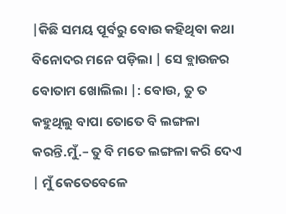|କିଛି ସମୟ ପୂର୍ବରୁ ବୋଉ କହିଥିବା କଥା ବିନୋଦର ମନେ ପଡ଼ିଲା | ସେ ବ୍ଲାଉଜର ବୋତାମ ଖୋଲିଲା |: ବୋଉ, ତୁ ତ କହୁଥିଲୁ ବାପା ତୋତେ ବି ଲଙ୍ଗଳା କରନ୍ତି.ମୁଁ.– ତୁ ବି ମତେ ଲଙ୍ଗଳା କରି ଦେଏ | ମୁଁ କେତେବେଳେ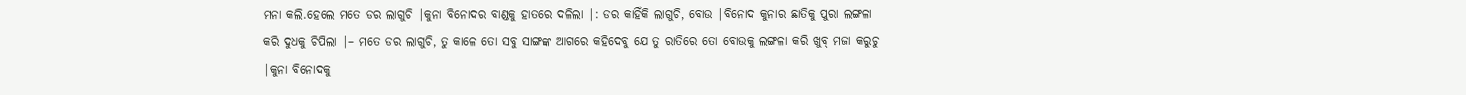ମନା କଲି.ହେଲେ ମତେ ଡର ଲାଗୁଚି |କୁନା ବିନୋଦର ବାଣ୍ଡକୁ ହାତରେ ଦଳିଲା |: ଡର କାହିଁକି ଲାଗୁଚି, ବୋଉ |ବିନୋଦ କୁନାର ଛାତିକୁ ପୁରା ଲଙ୍ଗଳା କରି ଦୁଧକୁ ଚିପିଲା |– ମତେ ଡର ଲାଗୁଚି, ତୁ କାଳେ ତୋ ସବୁ ସାଙ୍ଗଙ୍କ ଆଗରେ କହିଦେବୁ ଯେ ତୁ ରାତିରେ ତୋ ବୋଉକୁ ଲଙ୍ଗଳା କରି ଖୁବ୍ ମଜା କରୁଚୁ |କୁନା ବିନୋଦକୁ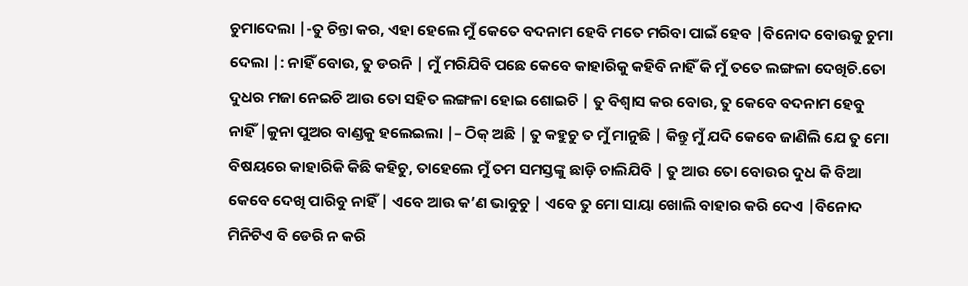ଚୁମାଦେଲା |-ତୁ ଚିନ୍ତା କର, ଏହା ହେଲେ ମୁଁ କେତେ ବଦନାମ ହେବି ମତେ ମରିବା ପାଇଁ ହେବ |ବିନୋଦ ବୋଉକୁ ଚୁମା ଦେଲା |: ନାହିଁ ବୋଉ, ତୁ ଡରନି | ମୁଁ ମରିଯିବି ପଛେ କେବେ କାହାରିକୁ କହିବି ନାହିଁ କି ମୁଁ ତତେ ଲଙ୍ଗଳା ଦେଖିଚି.ତୋ ଦୁଧର ମଜା ନେଇଚି ଆଉ ତୋ ସହିତ ଲଙ୍ଗଳା ହୋଇ ଶୋଇଚି | ତୁ ବିଶ୍ବାସ କର ବୋଉ, ତୁ କେବେ ବଦନାମ ହେବୁ ନାହିଁ |କୁନା ପୁଅର ବାଣ୍ଡକୁ ହଲେଇଲା |– ଠିକ୍ ଅଛି | ତୁ କହୁଚୁ ତ ମୁଁ ମାନୁଛି | କିନ୍ତୁ ମୁଁ ଯଦି କେବେ ଜାଣିଲି ଯେ ତୁ ମୋ ବିଷୟରେ କାହାରିକି କିଛି କହିଚୁ, ତାହେଲେ ମୁଁ ତମ ସମସ୍ତଙ୍କୁ ଛାଡ଼ି ଚାଲିଯିବି | ତୁ ଆଉ ତୋ ବୋଉର ଦୁଧ କି ବିଆ କେବେ ଦେଖି ପାରିବୁ ନାହିଁ | ଏବେ ଆଉ କ’ଣ ଭାବୁଚୁ | ଏବେ ତୁ ମୋ ସାୟା ଖୋଲି ବାହାର କରି ଦେଏ |ବିନୋଦ ମିନିଟିଏ ବି ଡେରି ନ କରି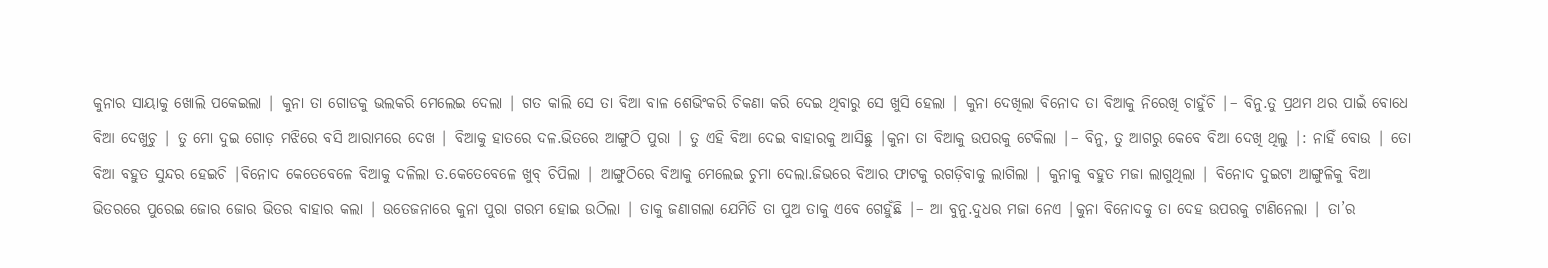କୁନାର ସାୟାକୁ ଖୋଲି ପକେଇଲା | କୁନା ତା ଗୋଡକୁ ଭଲକରି ମେଲେଇ ଦେଲା | ଗତ କାଲି ସେ ତା ବିଆ ବାଳ ଶେଭିଂକରି ଚିକଣା କରି ଦେଇ ଥିବାରୁ ସେ ଖୁସି ହେଲା | କୁନା ଦେଖିଲା ବିନୋଦ ତା ବିଆକୁ ନିରେଖି ଚାହୁଁଚି |– ବିନୁ.ତୁ ପ୍ରଥମ ଥର ପାଇଁ ବୋଧେ ବିଆ ଦେଖୁଚୁ | ତୁ ମୋ ଦୁଇ ଗୋଡ଼ ମଝିରେ ବସି ଆରାମରେ ଦେଖ | ବିଆକୁ ହାତରେ ଦଳ.ଭିତରେ ଆଙ୍ଗୁଠି ପୁରା | ତୁ ଏହି ବିଆ ଦେଇ ବାହାରକୁ ଆସିଛୁ |କୁନା ତା ବିଆକୁ ଉପରକୁ ଟେକିଲା |– ବିନୁ, ତୁ ଆଗରୁ କେବେ ବିଆ ଦେଖି ଥିଲୁ |: ନାହିଁ ବୋଉ | ତୋ ବିଆ ବହୁତ ସୁନ୍ଦର ହେଇଚି |ବିନୋଦ କେତେବେଳେ ବିଆକୁ ଦଳିଲା ତ.କେତେବେଳେ ଖୁବ୍ ଚିପିଲା | ଆଙ୍ଗୁଠିରେ ବିଆକୁ ମେଲେଇ ଚୁମା ଦେଲା.ଜିଭରେ ବିଆର ଫାଟକୁ ରଗଡ଼ିବାକୁ ଲାଗିଲା | କୁନାକୁ ବହୁତ ମଜା ଲାଗୁଥିଲା | ବିନୋଦ ଦୁଇଟା ଆଙ୍ଗୁଳିକୁ ବିଆ ଭିତରରେ ପୁରେଇ ଜୋର ଜୋର ଭିତର ବାହାର କଲା | ଉତେଜନାରେ କୁନା ପୁରା ଗରମ ହୋଇ ଉଠିଲା | ତାକୁ ଜଣାଗଲା ଯେମିତି ତା ପୁଅ ତାକୁ ଏବେ ଗେହୁଁଛି |– ଆ ବୁନୁ.ଦୁଧର ମଜା ନେଏ |କୁନା ବିନୋଦକୁ ତା ଦେହ ଉପରକୁ ଟାଣିନେଲା | ତା’ର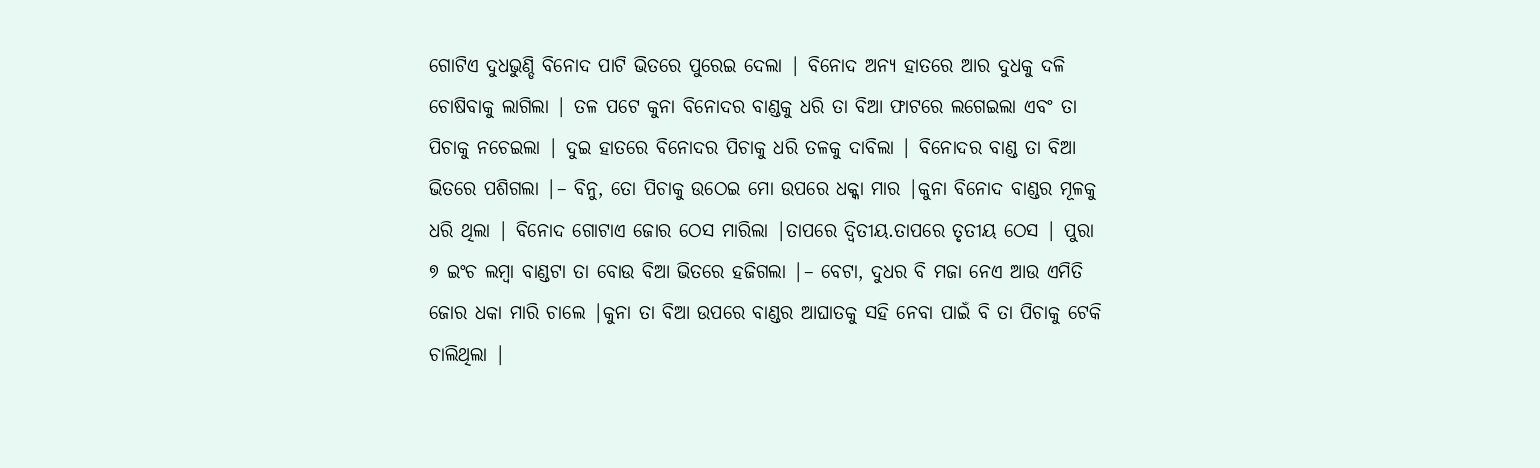ଗୋଟିଏ ଦୁଧଭୁଣ୍ଡି ବିନୋଦ ପାଟି ଭିତରେ ପୁରେଇ ଦେଲା | ବିନୋଦ ଅନ୍ୟ ହାତରେ ଆର ଦୁଧକୁ ଦଳି ଚୋଷିବାକୁ ଲାଗିଲା | ତଳ ପଟେ କୁନା ବିନୋଦର ବାଣ୍ଡକୁ ଧରି ତା ବିଆ ଫାଟରେ ଲଗେଇଲା ଏବଂ ତା ପିଚାକୁ ନଚେଇଲା | ଦୁଇ ହାତରେ ବିନୋଦର ପିଚାକୁ ଧରି ତଳକୁ ଦାବିଲା | ବିନୋଦର ବାଣ୍ଡ ତା ବିଆ ଭିତରେ ପଶିଗଲା |– ବିନୁ, ତୋ ପିଚାକୁ ଉଠେଇ ମୋ ଉପରେ ଧକ୍କା ମାର |କୁନା ବିନୋଦ ବାଣ୍ଡର ମୂଳକୁ ଧରି ଥିଲା | ବିନୋଦ ଗୋଟାଏ ଜୋର ଠେସ ମାରିଲା |ତାପରେ ଦ୍ବିତୀୟ.ତାପରେ ତୃତୀୟ ଠେସ | ପୁରା ୭ ଇଂଚ ଲମ୍ବା ବାଣ୍ଡଟା ତା ବୋଉ ବିଆ ଭିତରେ ହଜିଗଲା |– ବେଟା, ଦୁଧର ବି ମଜା ନେଏ ଆଉ ଏମିତି ଜୋର ଧକା ମାରି ଚାଲେ |କୁନା ତା ବିଆ ଉପରେ ବାଣ୍ଡର ଆଘାତକୁ ସହି ନେବା ପାଇଁ ବି ତା ପିଚାକୁ ଟେକି ଚାଲିଥିଲା |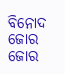ବିନୋଦ ଜୋର ଜୋର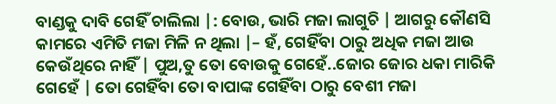ବାଣ୍ଡକୁ ଦାବି ଗେହିଁ ଚାଲିଲା |: ବୋଉ, ଭାରି ମଜା ଲାଗୁଚି | ଆଗରୁ କୌଣସି କାମରେ ଏମିତି ମଜା ମିଳି ନ ଥିଲା |– ହଁ, ଗେହିଁବା ଠାରୁ ଅଧିକ ମଜା ଆଉ କେଉଁଥିରେ ନାହିଁ | ପୁଅ,ତୁ ତୋ ବୋଉକୁ ଗେହେଁ..ଜୋର ଜୋର ଧକା ମାରିକି ଗେହେଁ | ତୋ ଗେହିଁବା ତୋ ବାପାଙ୍କ ଗେହିଁବା ଠାରୁ ବେଶୀ ମଜା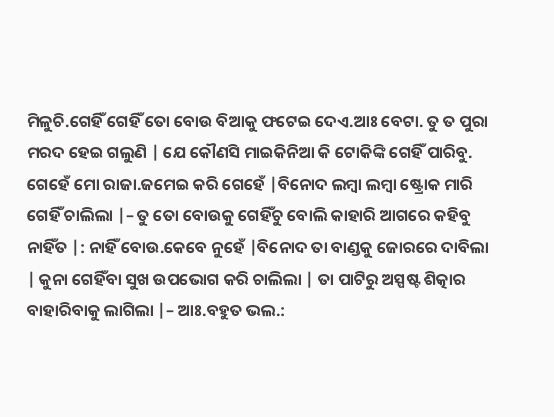ମିଳୁଚି.ଗେହିଁ ଗେହିଁ ତୋ ବୋଉ ବିଆକୁ ଫଟେଇ ଦେଏ.ଆଃ ବେଟା. ତୁ ତ ପୁରା ମରଦ ହେଇ ଗଲୁଣି | ଯେ କୌଣସି ମାଇକିନିଆ କି ଟୋକିଙ୍କି ଗେହିଁ ପାରିବୁ. ଗେହେଁ ମୋ ରାଜା.ଜମେଇ କରି ଗେହେଁ |ବିନୋଦ ଲମ୍ବା ଲମ୍ବା ଷ୍ଟ୍ରୋକ ମାରି ଗେହିଁ ଚାଲିଲା |– ତୁ ତୋ ବୋଉକୁ ଗେହିଁଚୁ ବୋଲି କାହାରି ଆଗରେ କହିବୁ ନାହିଁତ |: ନାହିଁ ବୋଉ.କେବେ ନୁହେଁ |ବିନୋଦ ତା ବାଣ୍ଡକୁ ଜୋରରେ ଦାବିଲା | କୁନା ଗେହିଁବା ସୁଖ ଉପଭୋଗ କରି ଚାଲିଲା | ତା ପାଟିରୁ ଅସ୍ପଷ୍ଟ ଶିତ୍କାର ବାହାରିବାକୁ ଲାଗିଲା |– ଆଃ.ବହୁତ ଭଲ.: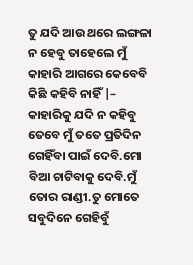ତୁ ଯଦି ଆଉ ଥରେ ଲଙ୍ଗଳା ନ ହେବୁ ତାହେଲେ ମୁଁ କାହାରି ଆଗରେ କେବେବି କିଛି କହିବି ନାହିଁ |– କାହାରିକୁ ଯଦି ନ କହିବୁ ତେବେ ମୁଁ ତତେ ପ୍ରତିଦିନ ଗେହିଁବା ପାଇଁ ଦେବି.ମୋ ବିଆ ଚାଟିବାକୁ ଦେବି.ମୁଁ ତୋର ରାଣ୍ଡୀ.ତୁ ମୋତେ ସବୁଦିନେ ଗେହିବୁଁ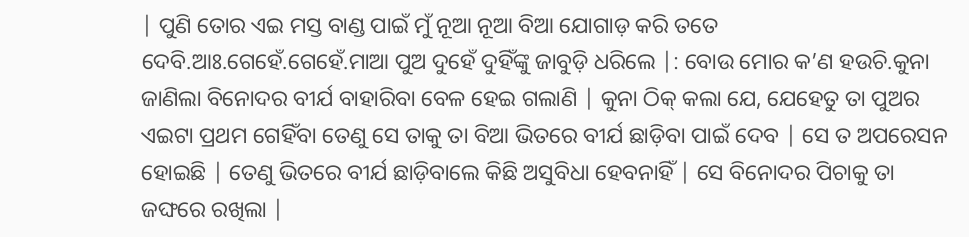| ପୁଣି ତୋର ଏଇ ମସ୍ତ ବାଣ୍ଡ ପାଇଁ ମୁଁ ନୂଆ ନୂଆ ବିଆ ଯୋଗାଡ଼ କରି ତତେ ଦେବି.ଆଃ.ଗେହେଁ.ଗେହେଁ.ମାଆ ପୁଅ ଦୁହେଁ ଦୁହିଁଙ୍କୁ ଜାବୁଡ଼ି ଧରିଲେ |: ବୋଉ ମୋର କ’ଣ ହଉଚି.କୁନା ଜାଣିଲା ବିନୋଦର ବୀର୍ଯ ବାହାରିବା ବେଳ ହେଇ ଗଲାଣି | କୁନା ଠିକ୍ କଲା ଯେ, ଯେହେତୁ ତା ପୁଅର ଏଇଟା ପ୍ରଥମ ଗେହିଁବା ତେଣୁ ସେ ତାକୁ ତା ବିଆ ଭିତରେ ବୀର୍ଯ ଛାଡ଼ିବା ପାଇଁ ଦେବ | ସେ ତ ଅପରେସନ ହୋଇଛି | ତେଣୁ ଭିତରେ ବୀର୍ଯ ଛାଡ଼ିବାଲେ କିଛି ଅସୁବିଧା ହେବନାହିଁ | ସେ ବିନୋଦର ପିଚାକୁ ତା ଜଙ୍ଘରେ ରଖିଲା |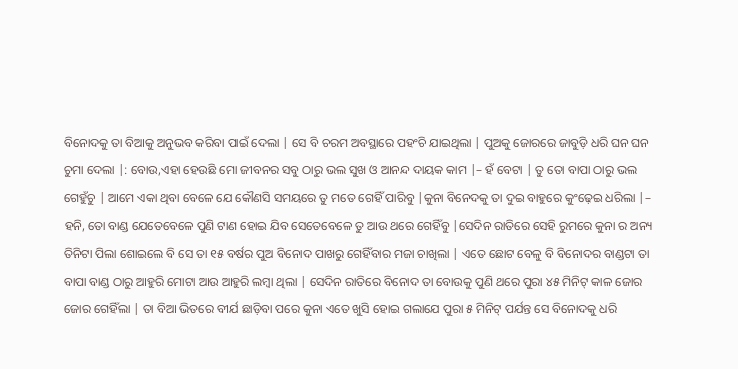ବିନୋଦକୁ ତା ବିଆକୁ ଅନୁଭବ କରିବା ପାଇଁ ଦେଲା | ସେ ବି ଚରମ ଅବସ୍ଥାରେ ପହଂଚି ଯାଇଥିଲା | ପୁଅକୁ ଜୋରରେ ଜାବୁଡ଼ି ଧରି ଘନ ଘନ ଚୁମା ଦେଲା |: ବୋଉ,ଏହା ହେଉଛି ମୋ ଜୀବନର ସବୁ ଠାରୁ ଭଲ ସୁଖ ଓ ଆନନ୍ଦ ଦାୟକ କାମ |– ହଁ ବେଟା | ତୁ ତୋ ବାପା ଠାରୁ ଭଲ ଗେହୁଁଚୁ | ଆମେ ଏକା ଥିବା ବେଳେ ଯେ କୌଣସି ସମୟରେ ତୁ ମତେ ଗେହିଁ ପାରିବୁ |କୁନା ବିନେଦକୁ ତା ଦୁଇ ବାହୁରେ କୁଂଢ଼େଇ ଧରିଲା |– ହନି, ତୋ ବାଣ୍ଡ ଯେତେବେଳେ ପୁଣି ଟାଣ ହୋଇ ଯିବ ସେତେବେଳେ ତୁ ଆଉ ଥରେ ଗେହିଁବୁ |ସେଦିନ ରାତିରେ ସେହି ରୁମରେ କୁନା ର ଅନ୍ୟ ତିନିଟା ପିଲା ଶୋଇଲେ ବି ସେ ତା ୧୫ ବର୍ଷର ପୁଅ ବିନୋଦ ପାଖରୁ ଗେହିଁବାର ମଜା ଚାଖିଲା | ଏତେ ଛୋଟ ବେଳୁ ବି ବିନୋଦର ବାଣ୍ଡଟା ତା ବାପା ବାଣ୍ଡ ଠାରୁ ଆହୁରି ମୋଟା ଆଉ ଆହୁରି ଲମ୍ବା ଥିଲା | ସେଦିନ ରାତିରେ ବିନୋଦ ତା ବୋଉକୁ ପୁଣି ଥରେ ପୁରା ୪୫ ମିନିଟ୍ କାଳ ଜୋର ଜୋର ଗେହିଁଲା | ତା ବିଆ ଭିତରେ ବୀର୍ଯ ଛାଡ଼ିବା ପରେ କୁନା ଏତେ ଖୁସି ହୋଇ ଗଲାଯେ ପୁରା ୫ ମିନିଟ୍ ପର୍ଯନ୍ତ ସେ ବିନୋଦକୁ ଧରି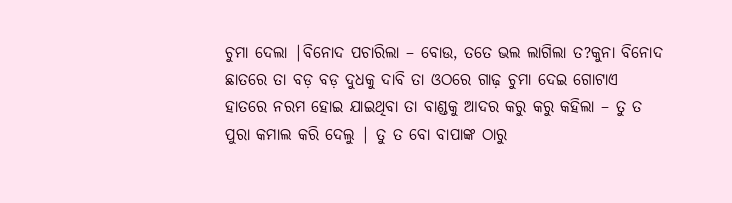ଚୁମା ଦେଲା |ବିନୋଦ ପଚାରିଲା – ବୋଉ, ତତେ ଭଲ ଲାଗିଲା ତ?କୁନା ବିନୋଦ ଛାତରେ ତା ବଡ଼ ବଡ଼ ଦୁଧକୁ ଦାବି ତା ଓଠରେ ଗାଢ଼ ଚୁମା ଦେଇ ଗୋଟାଏ ହାତରେ ନରମ ହୋଇ ଯାଇଥିବା ତା ବାଣ୍ଡକୁ ଆଦର କରୁ କରୁ କହିଲା – ତୁ ତ ପୁରା କମାଲ କରି ଦେଲୁ | ତୁ ତ ବୋ ବାପାଙ୍କ ଠାରୁ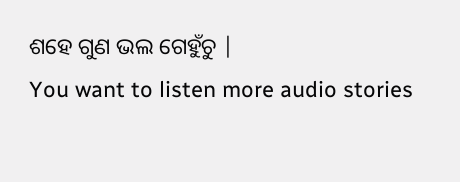ଶହେ ଗୁଣ ଭଲ ଗେହୁଁଚୁ |
You want to listen more audio stories